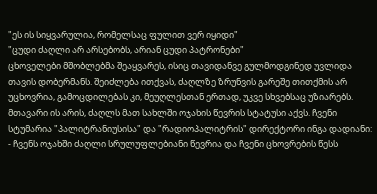"ეს ის სიყვარულია, რომელსაც ფულით ვერ იყიდი"
"ცუდი ძაღლი არ არსებობს, არიან ცუდი პატრონები"
ცხოველები მშობლებმა შეაყვარეს, ისიც თავიდანვე გულმოდგინედ უვლიდა თავის დობერმანს. შეიძლება ითქვას, ძაღლზე ზრუნვის გარეშე თითქმის არ უცხოვრია, გამოცდილებას კი, მეუღლესთან ერთად, უკვე სხვებსაც უზიარებს. მთავარი ის არის, ძაღლს მათ სახლში ოჯახის წევრის სტატუსი აქვს. ჩვენი სტუმარია "პალიტრანიუსისა" და "რადიოპალიტრის" დირექტორი ინგა დადიანი:
- ჩვენს ოჯახში ძაღლი სრულუფლებიანი წევრია და ჩვენი ცხოვრების წესს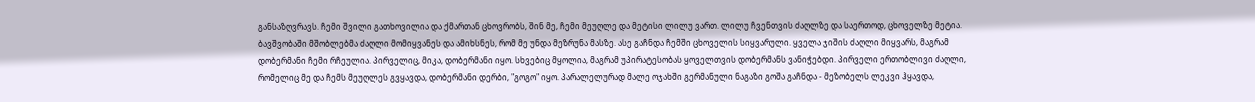განსაზღვრავს. ჩემი შვილი გათხოვილია და ქმართან ცხოვრობს, შინ მე, ჩემი მეუღლე და მეტისი ლილუ ვართ. ლილუ ჩვენთვის ძაღლზე და საერთოდ, ცხოველზე მეტია.
ბავშვობაში მშობლებმა ძაღლი მომიყვანეს და ამიხსნეს, რომ მე უნდა მეზრუნა მასზე. ასე გაჩნდა ჩემში ცხოველის სიყვარული. ყველა ჯიშის ძაღლი მიყვარს, მაგრამ დობერმანი ჩემი რჩეულია. პირველიც, მიკა, დობერმანი იყო. სხვებიც მყოლია, მაგრამ უპირატესობას ყოველთვის დობერმანს ვანიჭებდი. პირველი ერთობლივი ძაღლი, რომელიც მე და ჩემს მეუღლეს გვყავდა, დობერმანი დერბი, "გოგო" იყო. პარალელურად მალე ოჯახში გერმანული ნაგაზი გოშა გაჩნდა - მეზობელს ლეკვი ჰყავდა,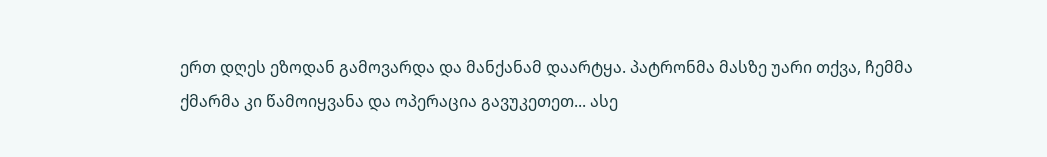ერთ დღეს ეზოდან გამოვარდა და მანქანამ დაარტყა. პატრონმა მასზე უარი თქვა, ჩემმა ქმარმა კი წამოიყვანა და ოპერაცია გავუკეთეთ... ასე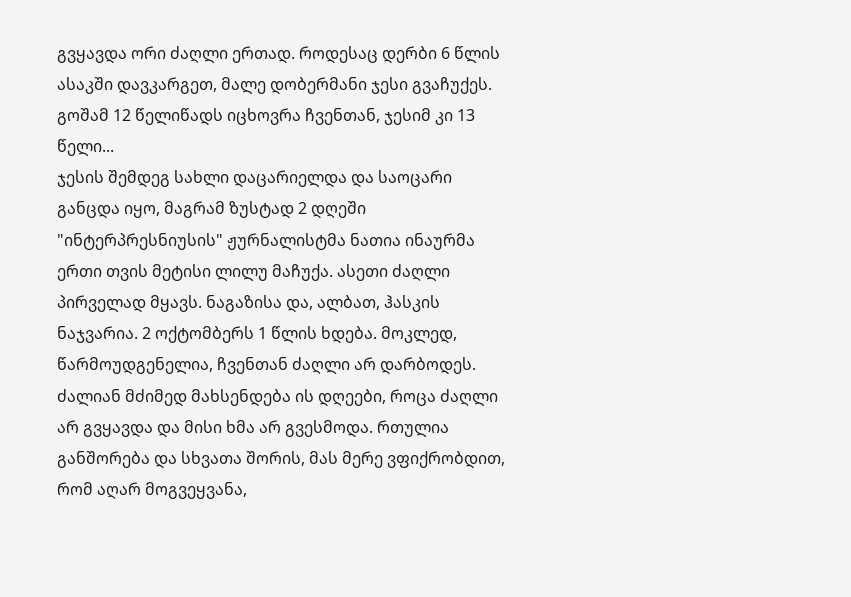გვყავდა ორი ძაღლი ერთად. როდესაც დერბი 6 წლის ასაკში დავკარგეთ, მალე დობერმანი ჯესი გვაჩუქეს. გოშამ 12 წელიწადს იცხოვრა ჩვენთან, ჯესიმ კი 13 წელი...
ჯესის შემდეგ სახლი დაცარიელდა და საოცარი განცდა იყო, მაგრამ ზუსტად 2 დღეში "ინტერპრესნიუსის" ჟურნალისტმა ნათია ინაურმა ერთი თვის მეტისი ლილუ მაჩუქა. ასეთი ძაღლი პირველად მყავს. ნაგაზისა და, ალბათ, ჰასკის ნაჯვარია. 2 ოქტომბერს 1 წლის ხდება. მოკლედ, წარმოუდგენელია, ჩვენთან ძაღლი არ დარბოდეს. ძალიან მძიმედ მახსენდება ის დღეები, როცა ძაღლი არ გვყავდა და მისი ხმა არ გვესმოდა. რთულია განშორება და სხვათა შორის, მას მერე ვფიქრობდით, რომ აღარ მოგვეყვანა,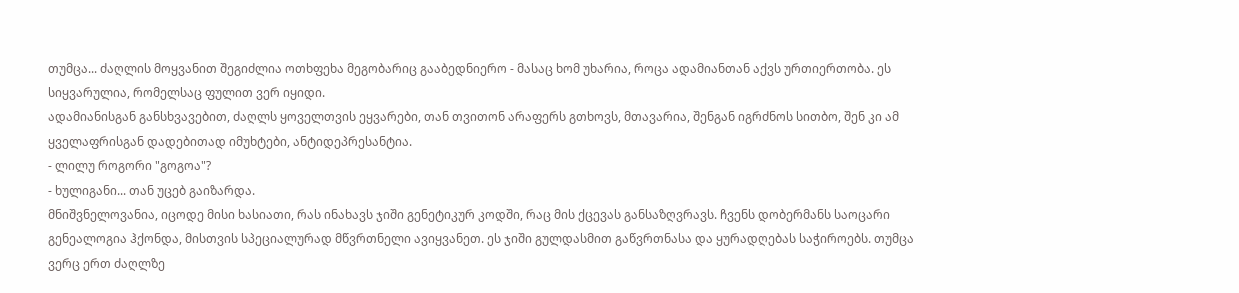თუმცა... ძაღლის მოყვანით შეგიძლია ოთხფეხა მეგობარიც გააბედნიერო - მასაც ხომ უხარია, როცა ადამიანთან აქვს ურთიერთობა. ეს სიყვარულია, რომელსაც ფულით ვერ იყიდი.
ადამიანისგან განსხვავებით, ძაღლს ყოველთვის ეყვარები, თან თვითონ არაფერს გთხოვს, მთავარია, შენგან იგრძნოს სითბო, შენ კი ამ ყველაფრისგან დადებითად იმუხტები, ანტიდეპრესანტია.
- ლილუ როგორი "გოგოა"?
- ხულიგანი... თან უცებ გაიზარდა.
მნიშვნელოვანია, იცოდე მისი ხასიათი, რას ინახავს ჯიში გენეტიკურ კოდში, რაც მის ქცევას განსაზღვრავს. ჩვენს დობერმანს საოცარი გენეალოგია ჰქონდა, მისთვის სპეციალურად მწვრთნელი ავიყვანეთ. ეს ჯიში გულდასმით გაწვრთნასა და ყურადღებას საჭიროებს. თუმცა ვერც ერთ ძაღლზე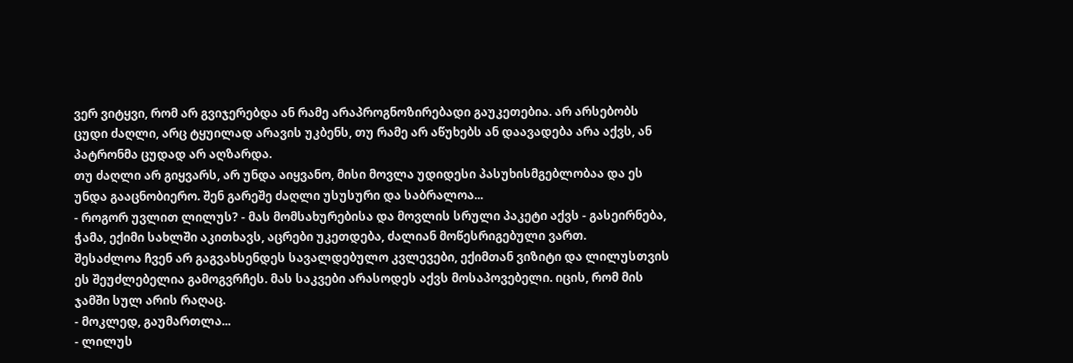ვერ ვიტყვი, რომ არ გვიჯერებდა ან რამე არაპროგნოზირებადი გაუკეთებია. არ არსებობს ცუდი ძაღლი, არც ტყუილად არავის უკბენს, თუ რამე არ აწუხებს ან დაავადება არა აქვს, ან პატრონმა ცუდად არ აღზარდა.
თუ ძაღლი არ გიყვარს, არ უნდა აიყვანო, მისი მოვლა უდიდესი პასუხისმგებლობაა და ეს უნდა გააცნობიერო. შენ გარეშე ძაღლი უსუსური და საბრალოა...
- როგორ უვლით ლილუს? - მას მომსახურებისა და მოვლის სრული პაკეტი აქვს - გასეირნება, ჭამა, ექიმი სახლში აკითხავს, აცრები უკეთდება, ძალიან მოწესრიგებული ვართ.
შესაძლოა ჩვენ არ გაგვახსენდეს სავალდებულო კვლევები, ექიმთან ვიზიტი და ლილუსთვის ეს შეუძლებელია გამოგვრჩეს. მას საკვები არასოდეს აქვს მოსაპოვებელი. იცის, რომ მის ჯამში სულ არის რაღაც.
- მოკლედ, გაუმართლა...
- ლილუს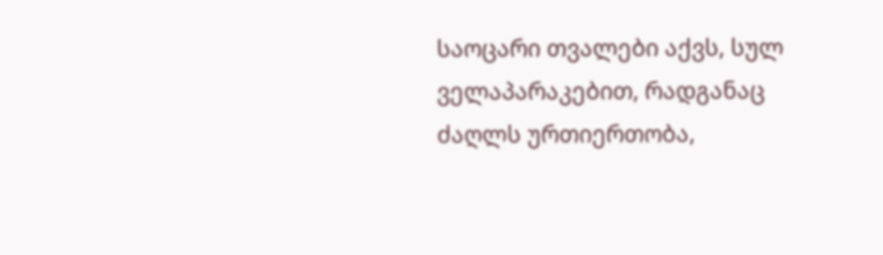საოცარი თვალები აქვს, სულ ველაპარაკებით, რადგანაც ძაღლს ურთიერთობა,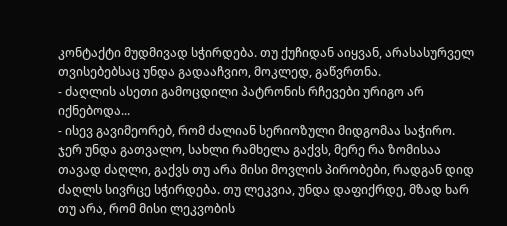კონტაქტი მუდმივად სჭირდება. თუ ქუჩიდან აიყვან, არასასურველ თვისებებსაც უნდა გადააჩვიო, მოკლედ, გაწვრთნა.
- ძაღლის ასეთი გამოცდილი პატრონის რჩევები ურიგო არ იქნებოდა...
- ისევ გავიმეორებ, რომ ძალიან სერიოზული მიდგომაა საჭირო. ჯერ უნდა გათვალო, სახლი რამხელა გაქვს, მერე რა ზომისაა თავად ძაღლი, გაქვს თუ არა მისი მოვლის პირობები, რადგან დიდ ძაღლს სივრცე სჭირდება. თუ ლეკვია, უნდა დაფიქრდე, მზად ხარ თუ არა, რომ მისი ლეკვობის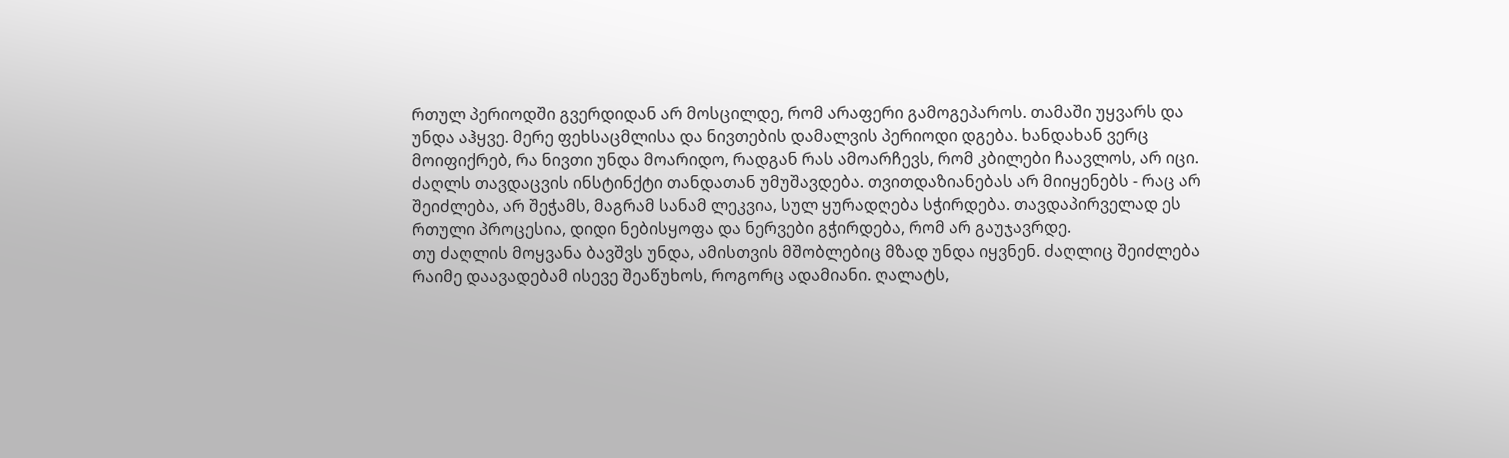რთულ პერიოდში გვერდიდან არ მოსცილდე, რომ არაფერი გამოგეპაროს. თამაში უყვარს და უნდა აჰყვე. მერე ფეხსაცმლისა და ნივთების დამალვის პერიოდი დგება. ხანდახან ვერც მოიფიქრებ, რა ნივთი უნდა მოარიდო, რადგან რას ამოარჩევს, რომ კბილები ჩაავლოს, არ იცი. ძაღლს თავდაცვის ინსტინქტი თანდათან უმუშავდება. თვითდაზიანებას არ მიიყენებს - რაც არ შეიძლება, არ შეჭამს, მაგრამ სანამ ლეკვია, სულ ყურადღება სჭირდება. თავდაპირველად ეს რთული პროცესია, დიდი ნებისყოფა და ნერვები გჭირდება, რომ არ გაუჯავრდე.
თუ ძაღლის მოყვანა ბავშვს უნდა, ამისთვის მშობლებიც მზად უნდა იყვნენ. ძაღლიც შეიძლება რაიმე დაავადებამ ისევე შეაწუხოს, როგორც ადამიანი. ღალატს,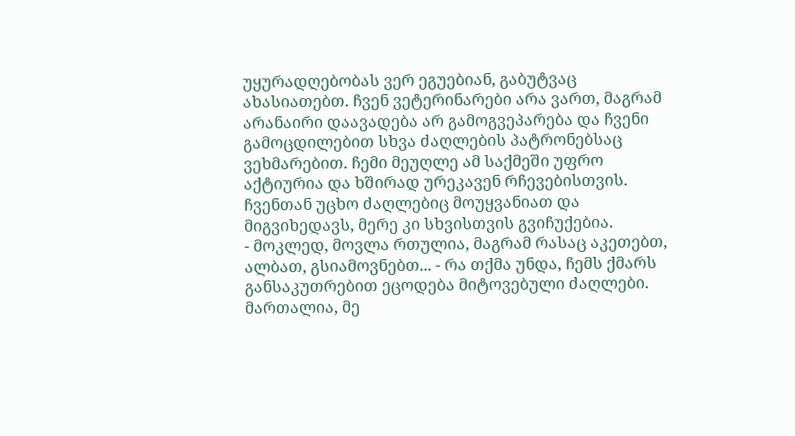უყურადღებობას ვერ ეგუებიან, გაბუტვაც ახასიათებთ. ჩვენ ვეტერინარები არა ვართ, მაგრამ არანაირი დაავადება არ გამოგვეპარება და ჩვენი გამოცდილებით სხვა ძაღლების პატრონებსაც ვეხმარებით. ჩემი მეუღლე ამ საქმეში უფრო აქტიურია და ხშირად ურეკავენ რჩევებისთვის. ჩვენთან უცხო ძაღლებიც მოუყვანიათ და მიგვიხედავს, მერე კი სხვისთვის გვიჩუქებია.
- მოკლედ, მოვლა რთულია, მაგრამ რასაც აკეთებთ, ალბათ, გსიამოვნებთ... - რა თქმა უნდა, ჩემს ქმარს განსაკუთრებით ეცოდება მიტოვებული ძაღლები. მართალია, მე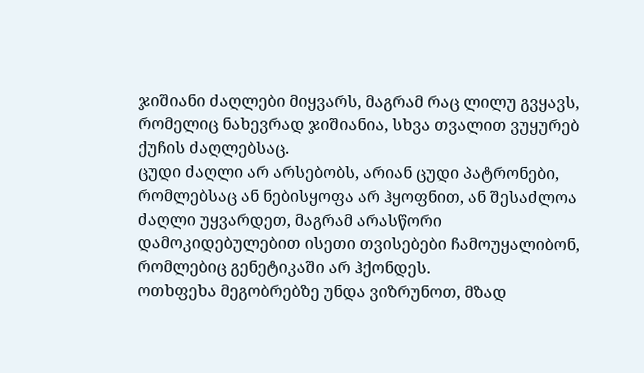ჯიშიანი ძაღლები მიყვარს, მაგრამ რაც ლილუ გვყავს, რომელიც ნახევრად ჯიშიანია, სხვა თვალით ვუყურებ ქუჩის ძაღლებსაც.
ცუდი ძაღლი არ არსებობს, არიან ცუდი პატრონები, რომლებსაც ან ნებისყოფა არ ჰყოფნით, ან შესაძლოა ძაღლი უყვარდეთ, მაგრამ არასწორი დამოკიდებულებით ისეთი თვისებები ჩამოუყალიბონ, რომლებიც გენეტიკაში არ ჰქონდეს.
ოთხფეხა მეგობრებზე უნდა ვიზრუნოთ, მზად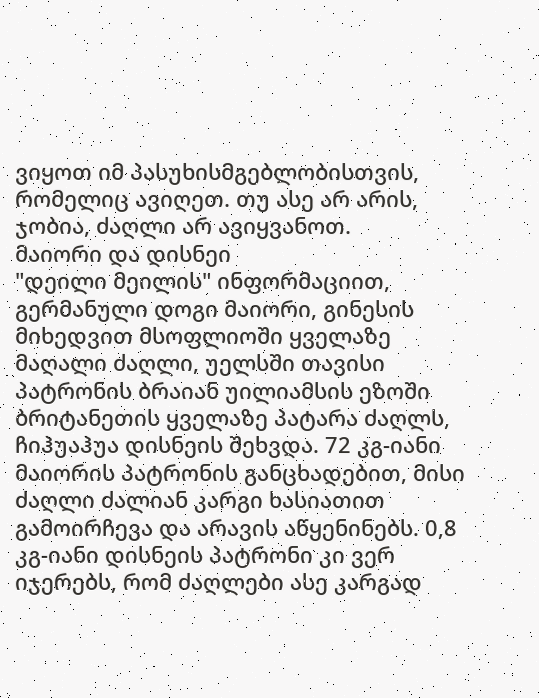ვიყოთ იმ პასუხისმგებლობისთვის, რომელიც ავიღეთ. თუ ასე არ არის, ჯობია, ძაღლი არ ავიყვანოთ.
მაიორი და დისნეი
"დეილი მეილის" ინფორმაციით, გერმანული დოგი მაიორი, გინესის მიხედვით მსოფლიოში ყველაზე მაღალი ძაღლი, უელსში თავისი პატრონის ბრაიან უილიამსის ეზოში ბრიტანეთის ყველაზე პატარა ძაღლს, ჩიჰუაჰუა დისნეის შეხვდა. 72 კგ-იანი მაიორის პატრონის განცხადებით, მისი ძაღლი ძალიან კარგი ხასიათით გამოირჩევა და არავის აწყენინებს. 0,8 კგ-იანი დისნეის პატრონი კი ვერ იჯერებს, რომ ძაღლები ასე კარგად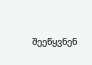შეეწყვნენ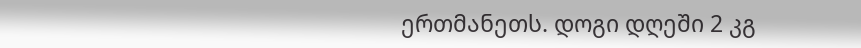ერთმანეთს. დოგი დღეში 2 კგ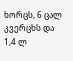ხორცს, 6 ცალ კვერცხს და 1,4 ლ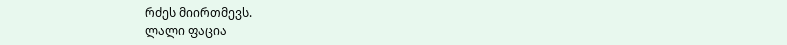რძეს მიირთმევს.
ლალი ფაცია